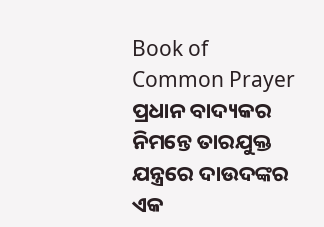Book of Common Prayer
ପ୍ରଧାନ ବାଦ୍ୟକର ନିମନ୍ତେ ତାରଯୁକ୍ତ ଯନ୍ତ୍ରରେ ଦାଉଦଙ୍କର ଏକ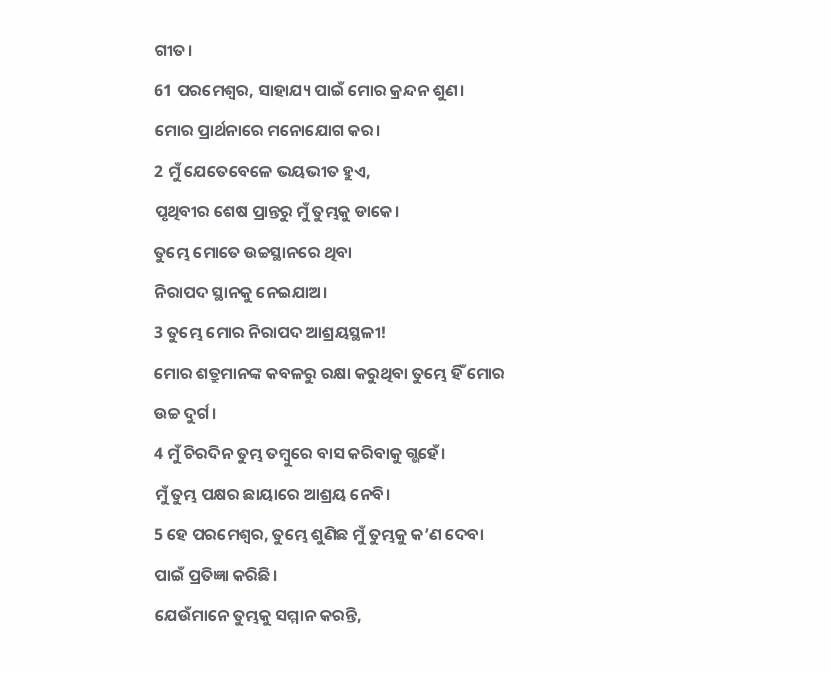ଗୀତ।
61 ପରମେଶ୍ୱର, ସାହାଯ୍ୟ ପାଇଁ ମୋର କ୍ରନ୍ଦନ ଶୁଣ।
ମୋର ପ୍ରାର୍ଥନାରେ ମନୋଯୋଗ କର।
2 ମୁଁ ଯେତେବେଳେ ଭୟଭୀତ ହୁଏ,
ପୃଥିବୀର ଶେଷ ପ୍ରାନ୍ତରୁ ମୁଁ ତୁମ୍ଭକୁ ଡାକେ।
ତୁମ୍ଭେ ମୋତେ ଉଚ୍ଚସ୍ଥାନରେ ଥିବା
ନିରାପଦ ସ୍ଥାନକୁ ନେଇଯାଅ।
3 ତୁମ୍ଭେ ମୋର ନିରାପଦ ଆଶ୍ରୟସ୍ଥଳୀ!
ମୋର ଶତ୍ରୁମାନଙ୍କ କବଳରୁ ରକ୍ଷା କରୁଥିବା ତୁମ୍ଭେ ହିଁ ମୋର ଉଚ୍ଚ ଦୁର୍ଗ।
4 ମୁଁ ଚିରଦିନ ତୁମ୍ଭ ତମ୍ବୁରେ ବାସ କରିବାକୁ ଗ୍ଭହେଁ।
ମୁଁ ତୁମ୍ଭ ପକ୍ଷର ଛାୟାରେ ଆଶ୍ରୟ ନେବି।
5 ହେ ପରମେଶ୍ୱର, ତୁମ୍ଭେ ଶୁଣିଛ ମୁଁ ତୁମ୍ଭକୁ କ’ଣ ଦେବା ପାଇଁ ପ୍ରତିଜ୍ଞା କରିଛି।
ଯେଉଁମାନେ ତୁମ୍ଭକୁ ସମ୍ମାନ କରନ୍ତି,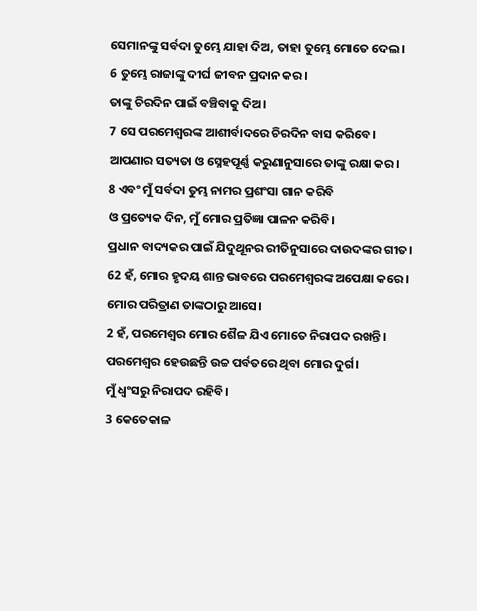ସେମାନଙ୍କୁ ସର୍ବଦା ତୁମ୍ଭେ ଯାହା ଦିଅ, ତାହା ତୁମ୍ଭେ ମୋତେ ଦେଲ।
6 ତୁମ୍ଭେ ରାଜାଙ୍କୁ ଦୀର୍ଘ ଜୀବନ ପ୍ରଦାନ କର।
ତାଙ୍କୁ ଚିରଦିନ ପାଇଁ ବଞ୍ଚିବାକୁ ଦିଅ।
7 ସେ ପରମେଶ୍ୱରଙ୍କ ଆଶୀର୍ବାଦରେ ଚିରଦିନ ବାସ କରିବେ।
ଆପଣାର ସତ୍ୟତା ଓ ସ୍ନେହପୂର୍ଣ୍ଣ କରୁଣାନୁସାରେ ତାଙ୍କୁ ରକ୍ଷା କର।
8 ଏବଂ ମୁଁ ସର୍ବଦା ତୁମ୍ଭ ନାମର ପ୍ରଶଂସା ଗାନ କରିବି
ଓ ପ୍ରତ୍ୟେକ ଦିନ, ମୁଁ ମୋର ପ୍ରତିଜ୍ଞା ପାଳନ କରିବି।
ପ୍ରଧାନ ବାଦ୍ୟକର ପାଇଁ ଯିଦୁଥୂନର ରୀତିନୁସାରେ ଦାଉଦଙ୍କର ଗୀତ।
62 ହଁ, ମୋର ହୃଦୟ ଶାନ୍ତ ଭାବରେ ପରମେଶ୍ୱରଙ୍କ ଅପେକ୍ଷା କରେ।
ମୋର ପରିତ୍ରାଣ ତାଙ୍କଠାରୁ ଆସେ।
2 ହଁ, ପରମେଶ୍ୱର ମୋର ଶୈଳ ଯିଏ ମୋତେ ନିରାପଦ ରଖନ୍ତି।
ପରମେଶ୍ୱର ହେଉଛନ୍ତି ଉଚ୍ଚ ପର୍ବତରେ ଥିବା ମୋର ଦୁର୍ଗ।
ମୁଁ ଧ୍ୱଂସରୁ ନିରାପଦ ରହିବି।
3 କେତେକାଳ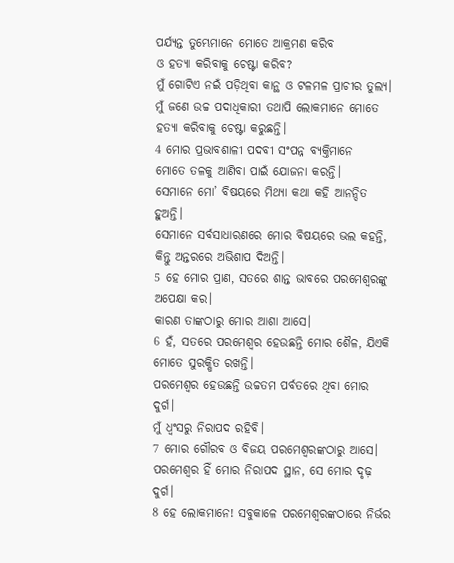ପର୍ଯ୍ୟନ୍ତ ତୁମ୍ଭେମାନେ ମୋତେ ଆକ୍ରମଣ କରିବ
ଓ ହତ୍ୟା କରିବାକୁ ଚେଷ୍ଟା କରିବ?
ମୁଁ ଗୋଟିଏ ନଇଁ ପଡ଼ିଥିବା କାନ୍ଥ ଓ ଟଳମଳ ପ୍ରାଚୀର ତୁଲ୍ୟ।
ମୁଁ ଜଣେ ଉଚ୍ଚ ପଦାଧିକାରୀ ତଥାପି ଲୋକମାନେ ମୋତେ ହତ୍ୟା କରିବାକୁ ଚେଷ୍ଟା କରୁଛନ୍ତି।
4 ମୋର ପ୍ରଭାବଶାଳୀ ପଦବୀ ସଂପନ୍ନ ବ୍ୟକ୍ତିମାନେ
ମୋତେ ତଳକୁ ଆଣିବା ପାଇଁ ଯୋଜନା କରନ୍ତି।
ସେମାନେ ମୋ’ ବିଷୟରେ ମିଥ୍ୟା କଥା କହି ଆନନ୍ଦିତ ହୁଅନ୍ତି।
ସେମାନେ ସର୍ବସାଧାରଣରେ ମୋର ବିଷୟରେ ଭଲ କହନ୍ତି,
କିନ୍ତୁ ଅନ୍ତରରେ ଅଭିଶାପ ଦିଅନ୍ତି।
5 ହେ ମୋର ପ୍ରାଣ, ସତରେ ଶାନ୍ତ ଭାବରେ ପରମେଶ୍ୱରଙ୍କୁ ଅପେକ୍ଷା କର।
କାରଣ ତାଙ୍କଠାରୁ ମୋର ଆଶା ଆସେ।
6 ହଁ, ସତରେ ପରମେଶ୍ୱର ହେଉଛନ୍ତି ମୋର ଶୈଳ, ଯିଏକି ମୋତେ ସୁରକ୍ଷିତ ରଖନ୍ତି।
ପରମେଶ୍ୱର ହେଉଛନ୍ତି ଉଚ୍ଚତମ ପର୍ବତରେ ଥିବା ମୋର ଦୁର୍ଗ।
ମୁଁ ଧ୍ୱଂସରୁ ନିରାପଦ ରହିବି।
7 ମୋର ଗୌରବ ଓ ବିଜୟ ପରମେଶ୍ୱରଙ୍କଠାରୁ ଆସେ।
ପରମେଶ୍ୱର ହିଁ ମୋର ନିରାପଦ ସ୍ଥାନ, ସେ ମୋର ଦୃଢ଼ ଦୁର୍ଗ।
8 ହେ ଲୋକମାନେ! ସବୁକାଳେ ପରମେଶ୍ୱରଙ୍କଠାରେ ନିର୍ଭର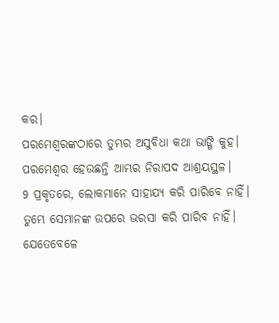କର।
ପରମେଶ୍ୱରଙ୍କଠାରେ ତୁମ୍ଭର ଅସୁବିଧା କଥା ଭାଙ୍ଗି କୁହ।
ପରମେଶ୍ୱର ହେଉଛନ୍ତି ଆମ୍ଭର ନିରାପଦ ଆଶ୍ରୟସ୍ଥଳ।
9 ପ୍ରକୃତରେ, ଲୋକମାନେ ସାହାଯ୍ୟ କରି ପାରିବେ ନାହିଁ।
ତୁମ୍ଭେ ସେମାନଙ୍କ ଉପରେ ଭରସା କରି ପାରିବ ନାହିଁ।
ଯେତେବେଳେ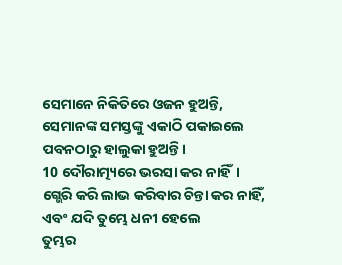ସେମାନେ ନିକିତିରେ ଓଜନ ହୁଅନ୍ତି,
ସେମାନଙ୍କ ସମସ୍ତଙ୍କୁ ଏକାଠି ପକାଇଲେ ପବନଠାରୁ ହାଲୁକା ହୁଅନ୍ତି।
10 ଦୌରାତ୍ମ୍ୟରେ ଭରସା କର ନାହିଁ।
ଗ୍ଭେରି କରି ଲାଭ କରିବାର ଚିନ୍ତା କର ନାହିଁ,
ଏବଂ ଯଦି ତୁମ୍ଭେ ଧନୀ ହେଲେ
ତୁମ୍ଭର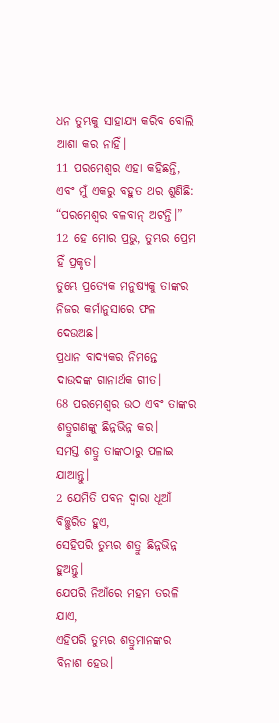ଧନ ତୁମ୍ଭକୁ ସାହାଯ୍ୟ କରିବ ବୋଲି ଆଶା କର ନାହିଁ।
11 ପରମେଶ୍ୱର ଏହା କହିଛନ୍ତି, ଏବଂ ମୁଁ ଏକରୁ ବହୁତ ଥର ଶୁଣିଛି:
“ପରମେଶ୍ୱର ବଳବାନ୍ ଅଟନ୍ତି।”
12 ହେ ମୋର ପ୍ରଭୁ, ତୁମ୍ଭର ପ୍ରେମ ହିଁ ପ୍ରକୃତ।
ତୁମ୍ଭେ ପ୍ରତ୍ୟେକ ମନୁଷ୍ୟକୁ ତାଙ୍କର ନିଜର କର୍ମାନୁସାରେ ଫଳ ଦେଉଅଛ।
ପ୍ରଧାନ ବାଦ୍ୟକର ନିମନ୍ତେ ଦାଉଦଙ୍କ ଗାନାର୍ଥକ ଗୀତ।
68 ପରମେଶ୍ୱର ଉଠ ଏବଂ ତାଙ୍କର ଶତ୍ରୁଗଣଙ୍କୁ ଛିନ୍ନଭିନ୍ନ କର।
ସମସ୍ତ ଶତ୍ରୁ ତାଙ୍କଠାରୁ ପଳାଇ ଯାଆନ୍ତୁ।
2 ଯେମିତି ପବନ ଦ୍ୱାରା ଧୂଆଁ ବିଚ୍ଛୁରିତ ହୁଏ,
ସେହିପରି ତୁମ୍ଭର ଶତ୍ରୁ ଛିନ୍ନଭିନ୍ନ ହୁଅନ୍ତୁ।
ଯେପରି ନିଆଁରେ ମହମ ତରଳି ଯାଏ,
ଏହିପରି ତୁମ୍ଭର ଶତ୍ରୁମାନଙ୍କର ବିନାଶ ହେଉ।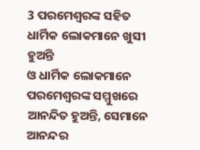3 ପରମେଶ୍ୱରଙ୍କ ସହିତ ଧାର୍ମିକ ଲୋକମାନେ ଖୁସୀ ହୁଅନ୍ତି
ଓ ଧାର୍ମିକ ଲୋକମାନେ ପରମେଶ୍ୱରଙ୍କ ସମ୍ମୁଖରେ ଆନନ୍ଦିତ ହୁଅନ୍ତି, ସେମାନେ ଆନନ୍ଦର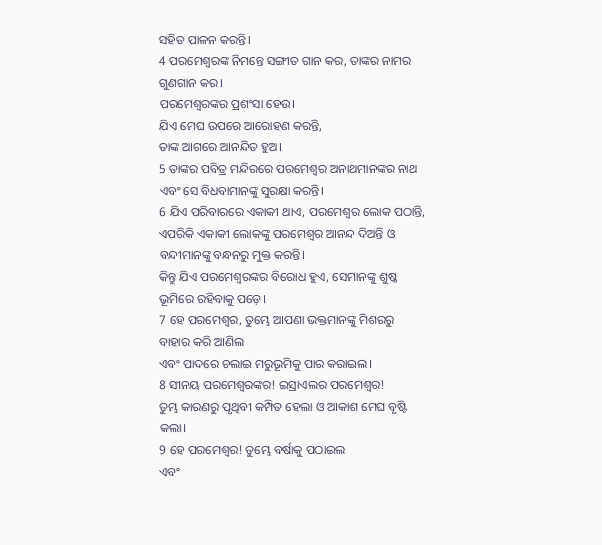ସହିତ ପାଳନ କରନ୍ତି।
4 ପରମେଶ୍ୱରଙ୍କ ନିମନ୍ତେ ସଙ୍ଗୀତ ଗାନ କର, ତାଙ୍କର ନାମର ଗୁଣଗାନ କର।
ପରମେଶ୍ୱରଙ୍କର ପ୍ରଶଂସା ହେଉ।
ଯିଏ ମେଘ ଉପରେ ଆରୋହଣ କରନ୍ତି,
ତାଙ୍କ ଆଗରେ ଆନନ୍ଦିତ ହୁଅ।
5 ତାଙ୍କର ପବିତ୍ର ମନ୍ଦିରରେ ପରମେଶ୍ୱର ଅନାଥମାନଙ୍କର ନାଥ
ଏବଂ ସେ ବିଧବାମାନଙ୍କୁ ସୁରକ୍ଷା କରନ୍ତି।
6 ଯିଏ ପରିବାରରେ ଏକାକୀ ଥାଏ, ପରମେଶ୍ୱର ଲୋକ ପଠାନ୍ତି,
ଏପରିକି ଏକାକୀ ଲୋକଙ୍କୁ ପରମେଶ୍ୱର ଆନନ୍ଦ ଦିଅନ୍ତି ଓ ବନ୍ଦୀମାନଙ୍କୁ ବନ୍ଧନରୁ ମୁକ୍ତ କରନ୍ତି।
କିନ୍ତୁ ଯିଏ ପରମେଶ୍ୱରଙ୍କର ବିରୋଧ ହୁଏ, ସେମାନଙ୍କୁ ଶୁଷ୍କ ଭୂମିରେ ରହିବାକୁ ପଡ଼େ।
7 ହେ ପରମେଶ୍ୱର, ତୁମ୍ଭେ ଆପଣା ଭକ୍ତମାନଙ୍କୁ ମିଶରରୁ ବାହାର କରି ଆଣିଲ
ଏବଂ ପାଦରେ ଚଲାଇ ମରୁଭୂମିକୁ ପାର କରାଇଲ।
8 ସୀନୟ ପରମେଶ୍ୱରଙ୍କର! ଇସ୍ରାଏଲର ପରମେଶ୍ୱର!
ତୁମ୍ଭ କାରଣରୁ ପୃଥିବୀ କମ୍ପିତ ହେଲା ଓ ଆକାଶ ମେଘ ବୃଷ୍ଟି କଲା।
9 ହେ ପରମେଶ୍ୱର! ତୁମ୍ଭେ ବର୍ଷାକୁ ପଠାଇଲ
ଏବଂ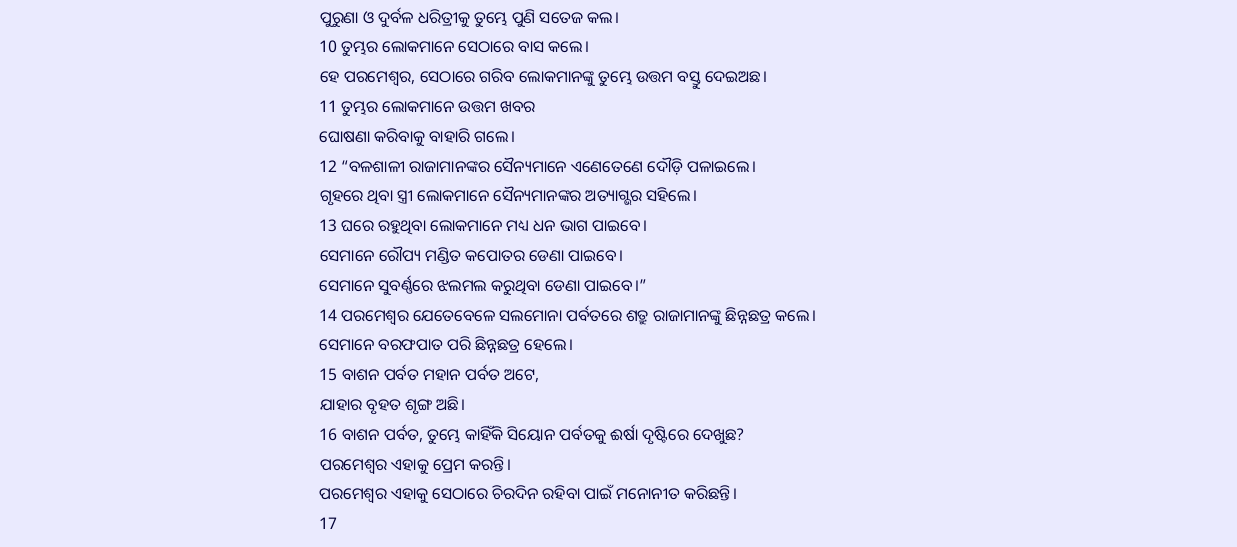ପୁରୁଣା ଓ ଦୁର୍ବଳ ଧରିତ୍ରୀକୁ ତୁମ୍ଭେ ପୁଣି ସତେଜ କଲ।
10 ତୁମ୍ଭର ଲୋକମାନେ ସେଠାରେ ବାସ କଲେ।
ହେ ପରମେଶ୍ୱର, ସେଠାରେ ଗରିବ ଲୋକମାନଙ୍କୁ ତୁମ୍ଭେ ଉତ୍ତମ ବସ୍ତୁ ଦେଇଅଛ।
11 ତୁମ୍ଭର ଲୋକମାନେ ଉତ୍ତମ ଖବର
ଘୋଷଣା କରିବାକୁ ବାହାରି ଗଲେ।
12 “ବଳଶାଳୀ ରାଜାମାନଙ୍କର ସୈନ୍ୟମାନେ ଏଣେତେଣେ ଦୌଡ଼ି ପଳାଇଲେ।
ଗୃହରେ ଥିବା ସ୍ତ୍ରୀ ଲୋକମାନେ ସୈନ୍ୟମାନଙ୍କର ଅତ୍ୟାଗ୍ଭର ସହିଲେ।
13 ଘରେ ରହୁଥିବା ଲୋକମାନେ ମଧ୍ୟ ଧନ ଭାଗ ପାଇବେ।
ସେମାନେ ରୌପ୍ୟ ମଣ୍ଡିତ କପୋତର ଡେଣା ପାଇବେ।
ସେମାନେ ସୁବର୍ଣ୍ଣରେ ଝଲମଲ କରୁଥିବା ଡେଣା ପାଇବେ।”
14 ପରମେଶ୍ୱର ଯେତେବେଳେ ସଲମୋନା ପର୍ବତରେ ଶତ୍ରୁ ରାଜାମାନଙ୍କୁ ଛିନ୍ନଛତ୍ର କଲେ।
ସେମାନେ ବରଫପାତ ପରି ଛିନ୍ନଛତ୍ର ହେଲେ।
15 ବାଶନ ପର୍ବତ ମହାନ ପର୍ବତ ଅଟେ,
ଯାହାର ବୃହତ ଶୃଙ୍ଗ ଅଛି।
16 ବାଶନ ପର୍ବତ, ତୁମ୍ଭେ କାହିଁକି ସିୟୋନ ପର୍ବତକୁ ଈର୍ଷା ଦୃଷ୍ଟିରେ ଦେଖୁଛ?
ପରମେଶ୍ୱର ଏହାକୁ ପ୍ରେମ କରନ୍ତି।
ପରମେଶ୍ୱର ଏହାକୁ ସେଠାରେ ଚିରଦିନ ରହିବା ପାଇଁ ମନୋନୀତ କରିଛନ୍ତି।
17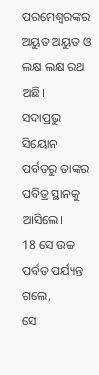ପରମେଶ୍ୱରଙ୍କର ଅୟୁତ ଅୟୁତ ଓ ଲକ୍ଷ ଲକ୍ଷ ରଥ ଅଛି।
ସଦାପ୍ରଭୁ ସିୟୋନ ପର୍ବତରୁ ତାଙ୍କର ପବିତ୍ର ସ୍ଥାନକୁ ଆସିଲେ।
18 ସେ ଉଚ୍ଚ ପର୍ବତ ପର୍ଯ୍ୟନ୍ତ ଗଲେ,
ସେ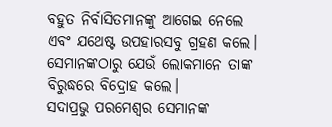ବହୁତ ନିର୍ବାସିତମାନଙ୍କୁ ଆଗେଇ ନେଲେ
ଏବଂ ଯଥେଷ୍ଟ ଉପହାରସବୁ ଗ୍ରହଣ କଲେ।
ସେମାନଙ୍କଠାରୁ ଯେଉଁ ଲୋକମାନେ ତାଙ୍କ ବିରୁଦ୍ଧରେ ବିଦ୍ରୋହ କଲେ।
ସଦାପ୍ରଭୁ ପରମେଶ୍ୱର ସେମାନଙ୍କ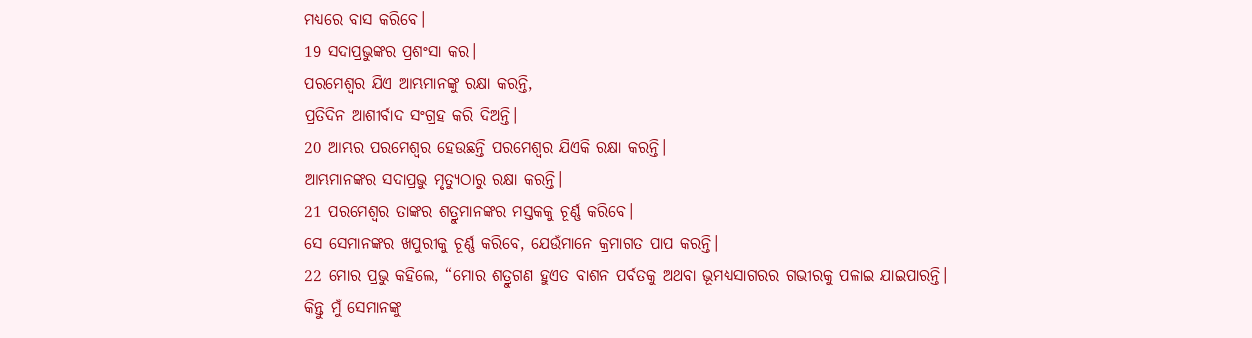ମଧ୍ୟରେ ବାସ କରିବେ।
19 ସଦାପ୍ରଭୁଙ୍କର ପ୍ରଶଂସା କର।
ପରମେଶ୍ୱର ଯିଏ ଆମ୍ଭମାନଙ୍କୁ ରକ୍ଷା କରନ୍ତି,
ପ୍ରତିଦିନ ଆଶୀର୍ବାଦ ସଂଗ୍ରହ କରି ଦିଅନ୍ତି।
20 ଆମ୍ଭର ପରମେଶ୍ୱର ହେଉଛନ୍ତି ପରମେଶ୍ୱର ଯିଏକି ରକ୍ଷା କରନ୍ତି।
ଆମ୍ଭମାନଙ୍କର ସଦାପ୍ରଭୁ ମୃତ୍ୟୁଠାରୁ ରକ୍ଷା କରନ୍ତି।
21 ପରମେଶ୍ୱର ତାଙ୍କର ଶତ୍ରୁମାନଙ୍କର ମସ୍ତକକୁ ଚୂର୍ଣ୍ଣ କରିବେ।
ସେ ସେମାନଙ୍କର ଖପୁରୀକୁ ଚୂର୍ଣ୍ଣ କରିବେ, ଯେଉଁମାନେ କ୍ରମାଗତ ପାପ କରନ୍ତି।
22 ମୋର ପ୍ରଭୁ କହିଲେ, “ମୋର ଶତ୍ରୁଗଣ ହୁଏତ ବାଶନ ପର୍ବତକୁ ଅଥବା ଭୂମଧ୍ୟସାଗରର ଗଭୀରକୁ ପଳାଇ ଯାଇପାରନ୍ତି।
କିନ୍ତୁ ମୁଁ ସେମାନଙ୍କୁ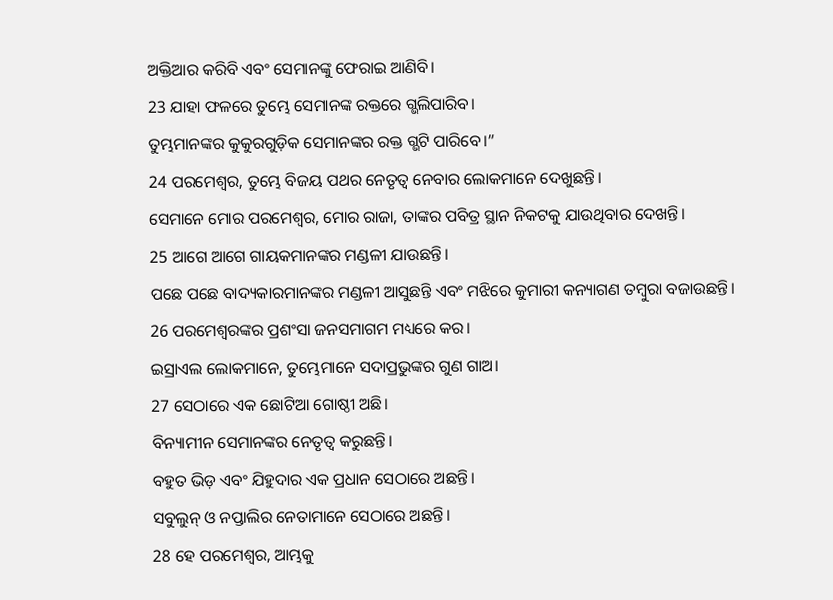ଅକ୍ତିଆର କରିବି ଏବଂ ସେମାନଙ୍କୁ ଫେରାଇ ଆଣିବି।
23 ଯାହା ଫଳରେ ତୁମ୍ଭେ ସେମାନଙ୍କ ରକ୍ତରେ ଗ୍ଭଲିପାରିବ।
ତୁମ୍ଭମାନଙ୍କର କୁକୁରଗୁଡ଼ିକ ସେମାନଙ୍କର ରକ୍ତ ଗ୍ଭଟି ପାରିବେ।”
24 ପରମେଶ୍ୱର, ତୁମ୍ଭେ ବିଜୟ ପଥର ନେତୃତ୍ୱ ନେବାର ଲୋକମାନେ ଦେଖୁଛନ୍ତି।
ସେମାନେ ମୋର ପରମେଶ୍ୱର, ମୋର ରାଜା, ତାଙ୍କର ପବିତ୍ର ସ୍ଥାନ ନିକଟକୁ ଯାଉଥିବାର ଦେଖନ୍ତି।
25 ଆଗେ ଆଗେ ଗାୟକମାନଙ୍କର ମଣ୍ଡଳୀ ଯାଉଛନ୍ତି।
ପଛେ ପଛେ ବାଦ୍ୟକାରମାନଙ୍କର ମଣ୍ଡଳୀ ଆସୁଛନ୍ତି ଏବଂ ମଝିରେ କୁମାରୀ କନ୍ୟାଗଣ ତମ୍ବୁରା ବଜାଉଛନ୍ତି।
26 ପରମେଶ୍ୱରଙ୍କର ପ୍ରଶଂସା ଜନସମାଗମ ମଧ୍ୟରେ କର।
ଇସ୍ରାଏଲ ଲୋକମାନେ, ତୁମ୍ଭେମାନେ ସଦାପ୍ରଭୁଙ୍କର ଗୁଣ ଗାଅ।
27 ସେଠାରେ ଏକ ଛୋଟିଆ ଗୋଷ୍ଠୀ ଅଛି।
ବିନ୍ୟାମୀନ ସେମାନଙ୍କର ନେତୃତ୍ୱ କରୁଛନ୍ତି।
ବହୁତ ଭିଡ଼ ଏବଂ ଯିହୁଦାର ଏକ ପ୍ରଧାନ ସେଠାରେ ଅଛନ୍ତି।
ସବୁଲୁନ୍ ଓ ନପ୍ତାଲିର ନେତାମାନେ ସେଠାରେ ଅଛନ୍ତି।
28 ହେ ପରମେଶ୍ୱର, ଆମ୍ଭକୁ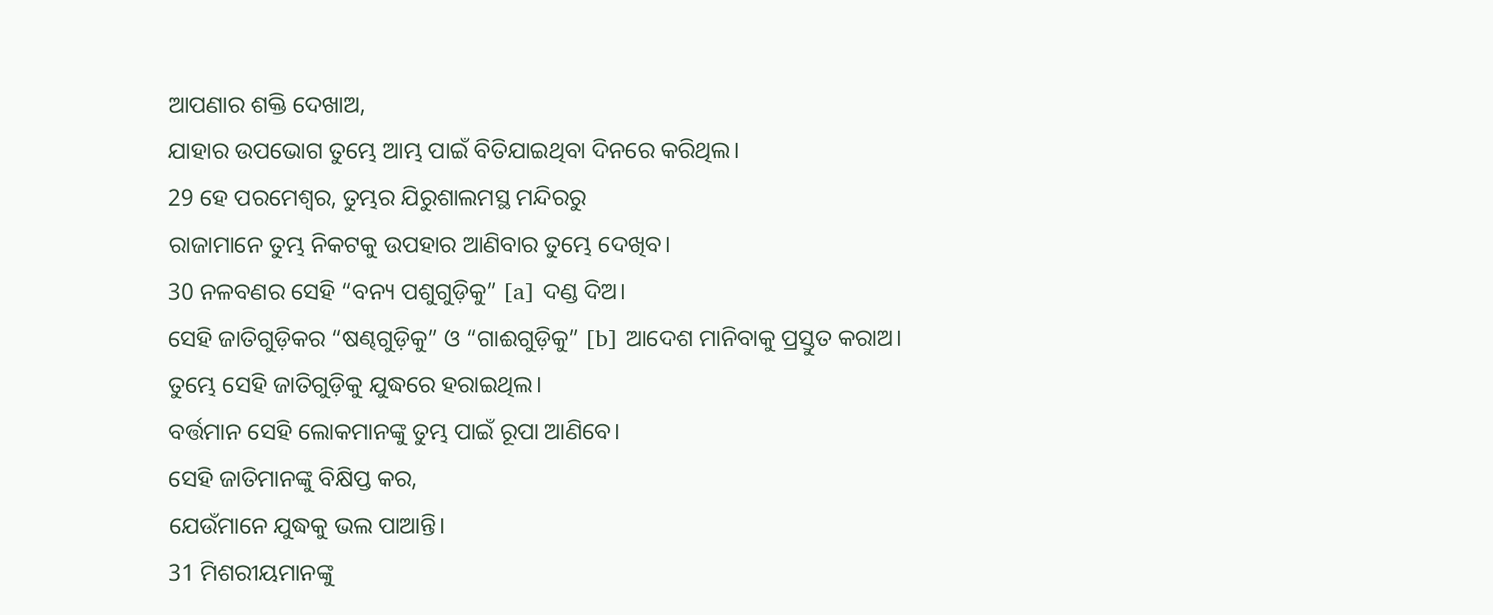ଆପଣାର ଶକ୍ତି ଦେଖାଅ,
ଯାହାର ଉପଭୋଗ ତୁମ୍ଭେ ଆମ୍ଭ ପାଇଁ ବିତିଯାଇଥିବା ଦିନରେ କରିଥିଲ।
29 ହେ ପରମେଶ୍ୱର, ତୁମ୍ଭର ଯିରୁଶାଲମସ୍ଥ ମନ୍ଦିରରୁ
ରାଜାମାନେ ତୁମ୍ଭ ନିକଟକୁ ଉପହାର ଆଣିବାର ତୁମ୍ଭେ ଦେଖିବ।
30 ନଳବଣର ସେହି “ବନ୍ୟ ପଶୁଗୁଡ଼ିକୁ” [a] ଦଣ୍ଡ ଦିଅ।
ସେହି ଜାତିଗୁଡ଼ିକର “ଷଣ୍ଢଗୁଡ଼ିକୁ” ଓ “ଗାଈଗୁଡ଼ିକୁ” [b] ଆଦେଶ ମାନିବାକୁ ପ୍ରସ୍ତୁତ କରାଅ।
ତୁମ୍ଭେ ସେହି ଜାତିଗୁଡ଼ିକୁ ଯୁଦ୍ଧରେ ହରାଇଥିଲ।
ବର୍ତ୍ତମାନ ସେହି ଲୋକମାନଙ୍କୁ ତୁମ୍ଭ ପାଇଁ ରୂପା ଆଣିବେ।
ସେହି ଜାତିମାନଙ୍କୁ ବିକ୍ଷିପ୍ତ କର,
ଯେଉଁମାନେ ଯୁଦ୍ଧକୁ ଭଲ ପାଆନ୍ତି।
31 ମିଶରୀୟମାନଙ୍କୁ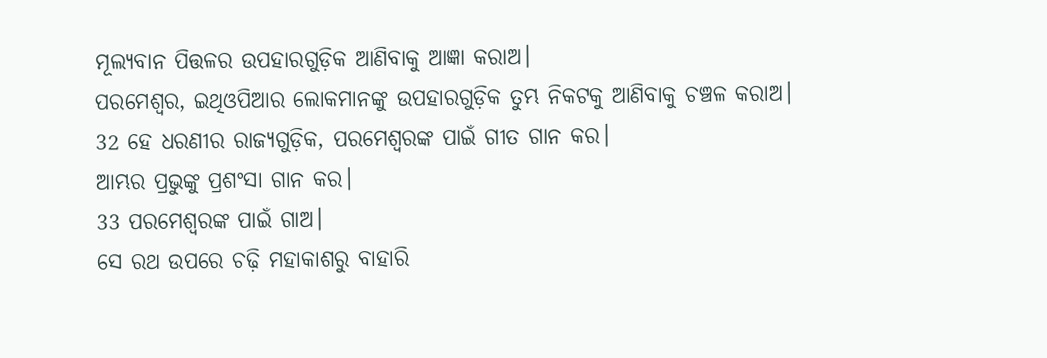ମୂଲ୍ୟବାନ ପିତ୍ତଳର ଉପହାରଗୁଡ଼ିକ ଆଣିବାକୁ ଆଜ୍ଞା କରାଅ।
ପରମେଶ୍ୱର, ଇଥିଓପିଆର ଲୋକମାନଙ୍କୁ ଉପହାରଗୁଡ଼ିକ ତୁମ୍ଭ ନିକଟକୁ ଆଣିବାକୁ ଚଞ୍ଚଳ କରାଅ।
32 ହେ ଧରଣୀର ରାଜ୍ୟଗୁଡ଼ିକ, ପରମେଶ୍ୱରଙ୍କ ପାଇଁ ଗୀତ ଗାନ କର।
ଆମ୍ଭର ପ୍ରଭୁଙ୍କୁ ପ୍ରଶଂସା ଗାନ କର।
33 ପରମେଶ୍ୱରଙ୍କ ପାଇଁ ଗାଅ।
ସେ ରଥ ଉପରେ ଚଢ଼ି ମହାକାଶରୁ ବାହାରି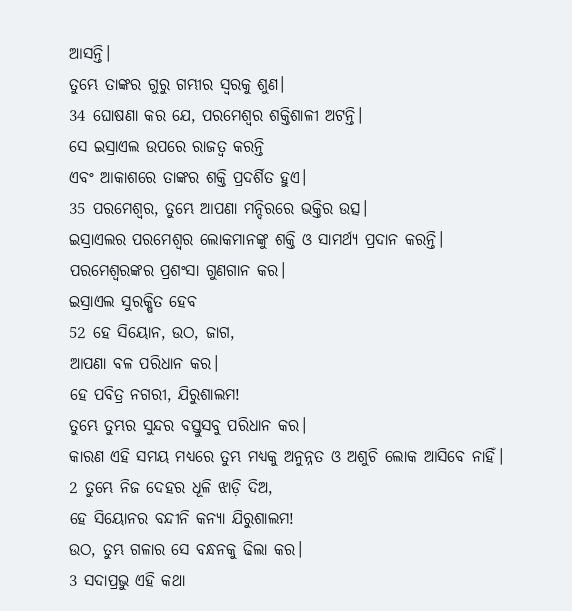ଆସନ୍ତି।
ତୁମ୍ଭେ ତାଙ୍କର ଗୁରୁ ଗମ୍ଭୀର ସ୍ୱରକୁ ଶୁଣ।
34 ଘୋଷଣା କର ଯେ, ପରମେଶ୍ୱର ଶକ୍ତିଶାଳୀ ଅଟନ୍ତି।
ସେ ଇସ୍ରାଏଲ ଉପରେ ରାଜତ୍ୱ କରନ୍ତି
ଏବଂ ଆକାଶରେ ତାଙ୍କର ଶକ୍ତି ପ୍ରଦର୍ଶିତ ହୁଏ।
35 ପରମେଶ୍ୱର, ତୁମ୍ଭେ ଆପଣା ମନ୍ଦିରରେ ଭକ୍ତିର ଉତ୍ସ।
ଇସ୍ରାଏଲର ପରମେଶ୍ୱର ଲୋକମାନଙ୍କୁ ଶକ୍ତି ଓ ସାମର୍ଥ୍ୟ ପ୍ରଦାନ କରନ୍ତି।
ପରମେଶ୍ୱରଙ୍କର ପ୍ରଶଂସା ଗୁଣଗାନ କର।
ଇସ୍ରାଏଲ ସୁରକ୍ଷିତ ହେବ
52 ହେ ସିୟୋନ, ଉଠ, ଜାଗ,
ଆପଣା ବଳ ପରିଧାନ କର।
ହେ ପବିତ୍ର ନଗରୀ, ଯିରୁଶାଲମ!
ତୁମ୍ଭେ ତୁମ୍ଭର ସୁନ୍ଦର ବସ୍ତୁସବୁ ପରିଧାନ କର।
କାରଣ ଏହି ସମୟ ମଧ୍ୟରେ ତୁମ୍ଭ ମଧ୍ୟକୁ ଅନୁନ୍ନତ ଓ ଅଶୁଚି ଲୋକ ଆସିବେ ନାହିଁ।
2 ତୁମ୍ଭେ ନିଜ ଦେହର ଧୂଳି ଝାଡ଼ି ଦିଅ,
ହେ ସିୟୋନର ବନ୍ଦୀନି କନ୍ୟା ଯିରୁଶାଲମ!
ଉଠ, ତୁମ୍ଭ ଗଳାର ସେ ବନ୍ଧନକୁ ଢିଲା କର।
3 ସଦାପ୍ରଭୁ ଏହି କଥା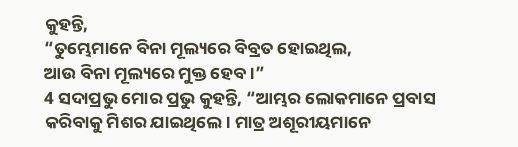କୁହନ୍ତି,
“ତୁମ୍ଭେମାନେ ବିନା ମୂଲ୍ୟରେ ବିବ୍ରତ ହୋଇଥିଲ,
ଆଉ ବିନା ମୂଲ୍ୟରେ ମୁକ୍ତ ହେବ।”
4 ସଦାପ୍ରଭୁ ମୋର ପ୍ରଭୁ କୁହନ୍ତି, “ଆମ୍ଭର ଲୋକମାନେ ପ୍ରବାସ କରିବାକୁ ମିଶର ଯାଇଥିଲେ। ମାତ୍ର ଅଶୂରୀୟମାନେ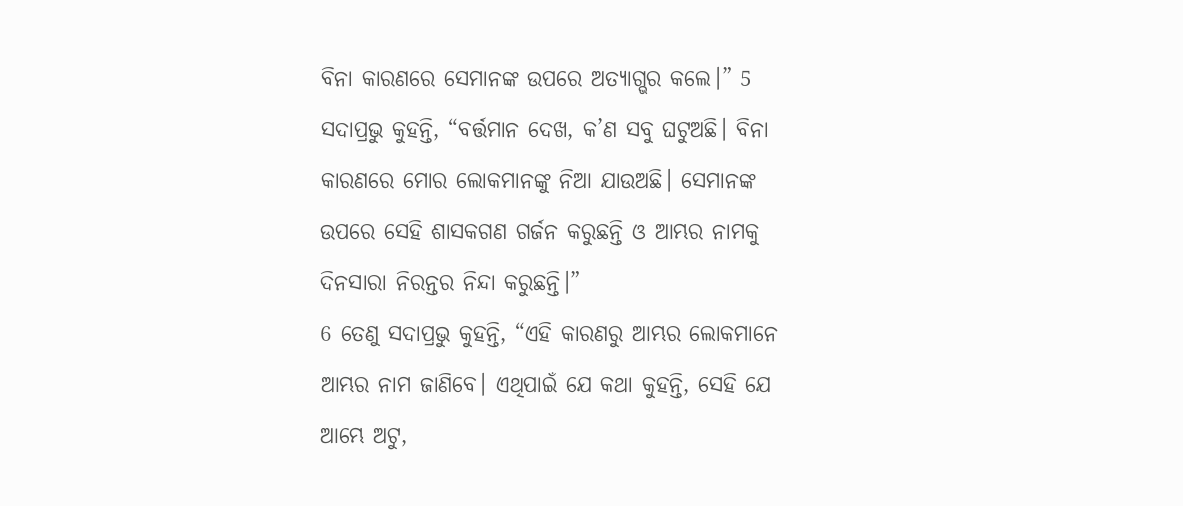ବିନା କାରଣରେ ସେମାନଙ୍କ ଉପରେ ଅତ୍ୟାଗ୍ଭର କଲେ।” 5 ସଦାପ୍ରଭୁ କୁହନ୍ତି, “ବର୍ତ୍ତମାନ ଦେଖ, କ’ଣ ସବୁ ଘଟୁଅଛି। ବିନା କାରଣରେ ମୋର ଲୋକମାନଙ୍କୁ ନିଆ ଯାଉଅଛି। ସେମାନଙ୍କ ଉପରେ ସେହି ଶାସକଗଣ ଗର୍ଜନ କରୁଛନ୍ତି ଓ ଆମ୍ଭର ନାମକୁ ଦିନସାରା ନିରନ୍ତର ନିନ୍ଦା କରୁଛନ୍ତି।”
6 ତେଣୁ ସଦାପ୍ରଭୁ କୁହନ୍ତି, “ଏହି କାରଣରୁ ଆମ୍ଭର ଲୋକମାନେ ଆମ୍ଭର ନାମ ଜାଣିବେ। ଏଥିପାଇଁ ଯେ କଥା କୁହନ୍ତି, ସେହି ଯେ ଆମ୍ଭେ ଅଟୁ,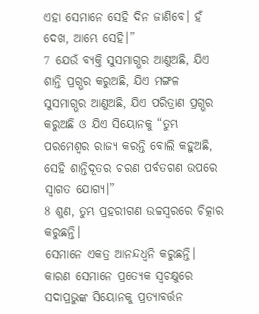ଏହା ସେମାନେ ସେହି ଦିନ ଜାଣିବେ। ହଁ ଦେଖ, ଆମ୍ଭେ ସେହି।”
7 ଯେଉଁ ବ୍ୟକ୍ତି ସୁସମାଗ୍ଭର ଆଣୁଅଛି, ଯିଏ ଶାନ୍ତି ପ୍ରଗ୍ଭର କରୁଅଛି, ଯିଏ ମଙ୍ଗଳ ସୁସମାଗ୍ଭର ଆଣୁଅଛି, ଯିଏ ପରିତ୍ରାଣ ପ୍ରଗ୍ଭର କରୁଅଛି ଓ ଯିଏ ସିୟୋନକୁ “ତୁମ୍ଭ ପରମେଶ୍ୱର ରାଜ୍ୟ କରନ୍ତି ବୋଲି କହୁଅଛି, ସେହି ଶାନ୍ତିଦୂତର ଚରଣ ପର୍ବତଗଣ ଉପରେ ସ୍ୱାଗତ ଯୋଗ୍ୟ।”
8 ଶୁଣ, ତୁମ୍ଭ ପ୍ରହରୀଗଣ ଉଚ୍ଚସ୍ୱରରେ ଚିତ୍କାର କରୁଛନ୍ତି।
ସେମାନେ ଏକତ୍ର ଆନନ୍ଦଧ୍ୱନି କରୁଛନ୍ତି।
କାରଣ ସେମାନେ ପ୍ରତ୍ୟେକ ସ୍ୱଚକ୍ଷୁରେ ସଦାପ୍ରଭୁଙ୍କ ସିୟୋନକୁ ପ୍ରତ୍ୟାବର୍ତ୍ତନ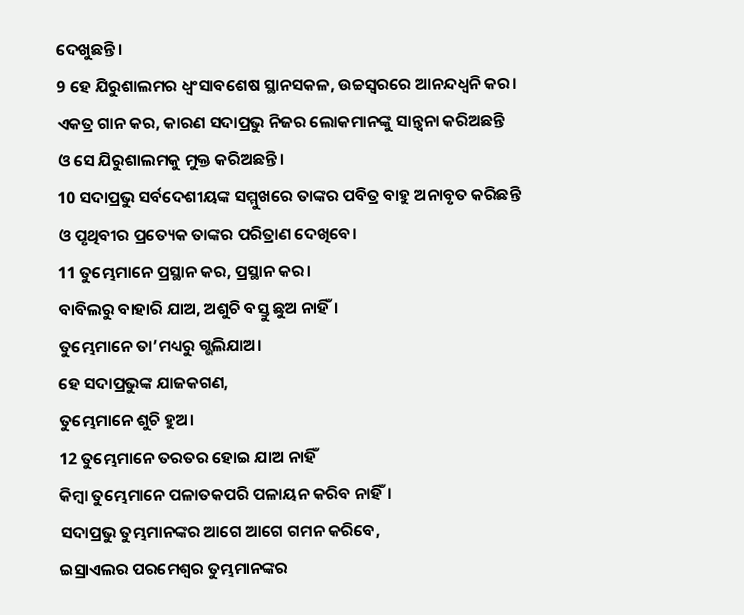ଦେଖୁଛନ୍ତି।
9 ହେ ଯିରୁଶାଲମର ଧ୍ୱଂସାବଶେଷ ସ୍ଥାନସକଳ, ଉଚ୍ଚସ୍ୱରରେ ଆନନ୍ଦଧ୍ୱନି କର।
ଏକତ୍ର ଗାନ କର, କାରଣ ସଦାପ୍ରଭୁ ନିଜର ଲୋକମାନଙ୍କୁ ସାନ୍ତ୍ୱନା କରିଅଛନ୍ତି
ଓ ସେ ଯିରୁଶାଲମକୁ ମୁକ୍ତ କରିଅଛନ୍ତି।
10 ସଦାପ୍ରଭୁ ସର୍ବଦେଶୀୟଙ୍କ ସମ୍ମୁଖରେ ତାଙ୍କର ପବିତ୍ର ବାହୁ ଅନାବୃତ କରିଛନ୍ତି
ଓ ପୃଥିବୀର ପ୍ରତ୍ୟେକ ତାଙ୍କର ପରିତ୍ରାଣ ଦେଖିବେ।
11 ତୁମ୍ଭେମାନେ ପ୍ରସ୍ଥାନ କର, ପ୍ରସ୍ଥାନ କର।
ବାବିଲରୁ ବାହାରି ଯାଅ, ଅଶୁଚି ବସ୍ତୁ ଛୁଅ ନାହିଁ।
ତୁମ୍ଭେମାନେ ତା’ମଧ୍ୟରୁ ଗ୍ଭଲିଯାଅ।
ହେ ସଦାପ୍ରଭୁଙ୍କ ଯାଜକଗଣ,
ତୁମ୍ଭେମାନେ ଶୁଚି ହୁଅ।
12 ତୁମ୍ଭେମାନେ ତରତର ହୋଇ ଯାଅ ନାହିଁ
କିମ୍ବା ତୁମ୍ଭେମାନେ ପଳାତକପରି ପଳାୟନ କରିବ ନାହିଁ।
ସଦାପ୍ରଭୁ ତୁମ୍ଭମାନଙ୍କର ଆଗେ ଆଗେ ଗମନ କରିବେ,
ଇସ୍ରାଏଲର ପରମେଶ୍ୱର ତୁମ୍ଭମାନଙ୍କର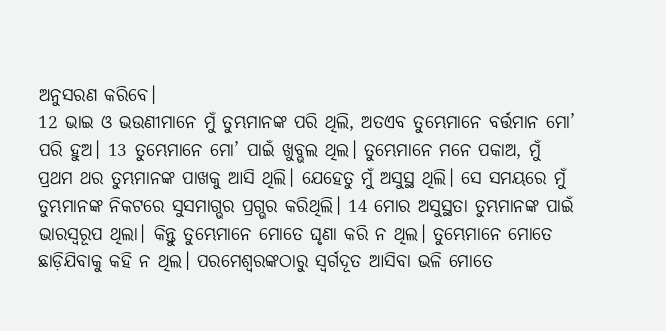ଅନୁସରଣ କରିବେ।
12 ଭାଇ ଓ ଭଉଣୀମାନେ ମୁଁ ତୁମ୍ଭମାନଙ୍କ ପରି ଥିଲି, ଅତଏବ ତୁମ୍ଭେମାନେ ବର୍ତ୍ତମାନ ମୋ’ ପରି ହୁଅ। 13 ତୁମ୍ଭେମାନେ ମୋ’ ପାଇଁ ଖୁବ୍ଭଲ ଥିଲ। ତୁମ୍ଭେମାନେ ମନେ ପକାଅ, ମୁଁ ପ୍ରଥମ ଥର ତୁମ୍ଭମାନଙ୍କ ପାଖକୁ ଆସି ଥିଲି। ଯେହେତୁ ମୁଁ ଅସୁସ୍ଥ ଥିଲି। ସେ ସମୟରେ ମୁଁ ତୁମ୍ଭମାନଙ୍କ ନିକଟରେ ସୁସମାଗ୍ଭର ପ୍ରଗ୍ଭର କରିଥିଲି। 14 ମୋର ଅସୁସ୍ଥତା ତୁମ୍ଭମାନଙ୍କ ପାଇଁ ଭାରସ୍ୱରୂପ ଥିଲା। କିନ୍ତୁ ତୁମ୍ଭେମାନେ ମୋତେ ଘୃଣା କରି ନ ଥିଲ। ତୁମ୍ଭେମାନେ ମୋତେ ଛାଡ଼ିଯିବାକୁ କହି ନ ଥିଲ। ପରମେଶ୍ୱରଙ୍କଠାରୁ ସ୍ୱର୍ଗଦୂତ ଆସିବା ଭଳି ମୋତେ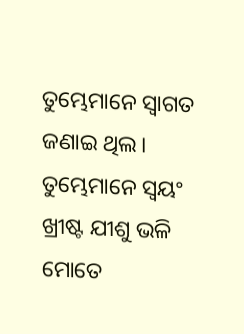ତୁମ୍ଭେମାନେ ସ୍ୱାଗତ ଜଣାଇ ଥିଲ। ତୁମ୍ଭେମାନେ ସ୍ୱୟଂ ଖ୍ରୀଷ୍ଟ ଯୀଶୁ ଭଳି ମୋତେ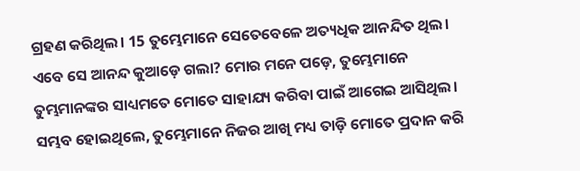ଗ୍ରହଣ କରିଥିଲ। 15 ତୁମ୍ଭେମାନେ ସେତେବେଳେ ଅତ୍ୟଧିକ ଆନନ୍ଦିତ ଥିଲ। ଏବେ ସେ ଆନନ୍ଦ କୁଆଡ଼େ ଗଲା? ମୋର ମନେ ପଡ଼େ, ତୁମ୍ଭେମାନେ ତୁମ୍ଭମାନଙ୍କର ସାଧ୍ୟମତେ ମୋତେ ସାହାଯ୍ୟ କରିବା ପାଇଁ ଆଗେଇ ଆସିଥିଲ। ସମ୍ଭବ ହୋଇଥିଲେ, ତୁମ୍ଭେମାନେ ନିଜର ଆଖି ମଧ୍ୟ ତାଡ଼ି ମୋତେ ପ୍ରଦାନ କରି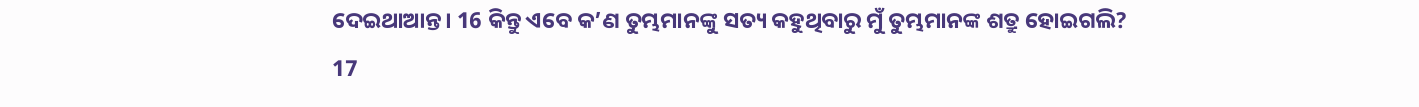ଦେଇଥାଆନ୍ତ। 16 କିନ୍ତୁ ଏବେ କ’ଣ ତୁମ୍ଭମାନଙ୍କୁ ସତ୍ୟ କହୁଥିବାରୁ ମୁଁ ତୁମ୍ଭମାନଙ୍କ ଶତ୍ରୁ ହୋଇଗଲି?
17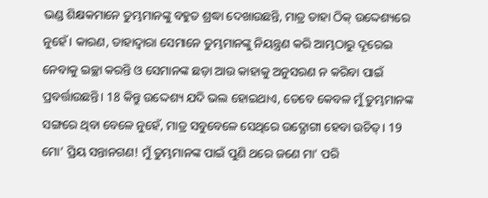ଭଣ୍ଡ ଶିକ୍ଷକମାନେ ତୁମ୍ଭମାନଙ୍କୁ ବହୁତ ଶ୍ରଦ୍ଧା ଦେଖାଉଛନ୍ତି, ମାତ୍ର ତାହା ଠିକ୍ ଉଦ୍ଦେଶ୍ୟରେ ନୁହେଁ। କାରଣ, ତାହାଦ୍ୱାରା ସେମାନେ ତୁମ୍ଭମାନଙ୍କୁ ନିୟନ୍ତ୍ରଣ କରି ଆମ୍ଭଠାରୁ ଦୂରେଇ ନେବାକୁ ଇଚ୍ଛା କରନ୍ତି ଓ ସେମାନଙ୍କ ଛଡ଼ା ଆଉ କାହାକୁ ଅନୁସରଣ ନ କରିବା ପାଇଁ ପ୍ରବର୍ତ୍ତାଉଛନ୍ତି। 18 କିନ୍ତୁ ଉଦ୍ଦେଶ୍ୟ ଯଦି ଭଲ ହୋଇଥାଏ, ତେବେ କେବଳ ମୁଁ ତୁମ୍ଭମାନଙ୍କ ସଙ୍ଗରେ ଥିବା ବେଳେ ନୁହେଁ, ମାତ୍ର ସବୁବେଳେ ସେଥିରେ ଉଦ୍ଯୋଗୀ ହେବା ଉଚିତ୍। 19 ମୋ’ ପ୍ରିୟ ସନ୍ତାନଗଣ! ମୁଁ ତୁମ୍ଭମାନଙ୍କ ପାଇଁ ପୁଣି ଥରେ ଜଣେ ମା’ ପରି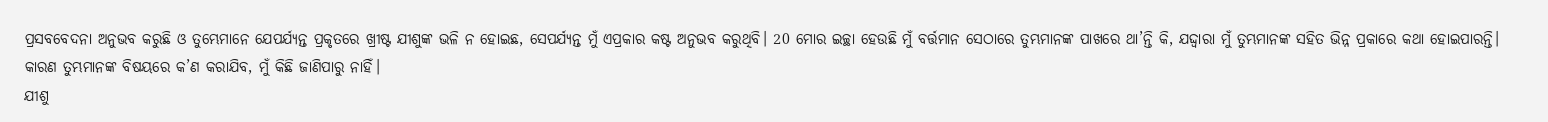ପ୍ରସବବେଦନା ଅନୁଭବ କରୁଛି ଓ ତୁମ୍ଭେମାନେ ଯେପର୍ଯ୍ୟନ୍ତ ପ୍ରକୃତରେ ଖ୍ରୀଷ୍ଟ ଯୀଶୁଙ୍କ ଭଳି ନ ହୋଇଛ, ସେପର୍ଯ୍ୟନ୍ତ ମୁଁ ଏପ୍ରକାର କଷ୍ଟ ଅନୁଭବ କରୁଥିବି। 20 ମୋର ଇଚ୍ଛା ହେଉଛି ମୁଁ ବର୍ତ୍ତମାନ ସେଠାରେ ତୁମ୍ଭମାନଙ୍କ ପାଖରେ ଥା’ନ୍ତି କି, ଯଦ୍ଦ୍ୱାରା ମୁଁ ତୁମ୍ଭମାନଙ୍କ ସହିତ ଭିନ୍ନ ପ୍ରକାରେ କଥା ହୋଇପାରନ୍ତି। କାରଣ ତୁମ୍ଭମାନଙ୍କ ବିଷୟରେ କ’ଣ କରାଯିବ, ମୁଁ କିଛି ଜାଣିପାରୁ ନାହିଁ।
ଯୀଶୁ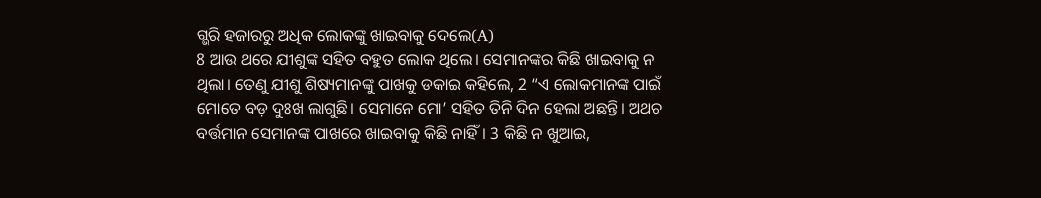ଗ୍ଭରି ହଜାରରୁ ଅଧିକ ଲୋକଙ୍କୁ ଖାଇବାକୁ ଦେଲେ(A)
8 ଆଉ ଥରେ ଯୀଶୁଙ୍କ ସହିତ ବହୁତ ଲୋକ ଥିଲେ। ସେମାନଙ୍କର କିଛି ଖାଇବାକୁ ନ ଥିଲା। ତେଣୁ ଯୀଶୁ ଶିଷ୍ୟମାନଙ୍କୁ ପାଖକୁ ଡକାଇ କହିଲେ, 2 “ଏ ଲୋକମାନଙ୍କ ପାଇଁ ମୋତେ ବଡ଼ ଦୁଃଖ ଲାଗୁଛି। ସେମାନେ ମୋ’ ସହିତ ତିନି ଦିନ ହେଲା ଅଛନ୍ତି। ଅଥଚ ବର୍ତ୍ତମାନ ସେମାନଙ୍କ ପାଖରେ ଖାଇବାକୁ କିଛି ନାହିଁ। 3 କିଛି ନ ଖୁଆଇ,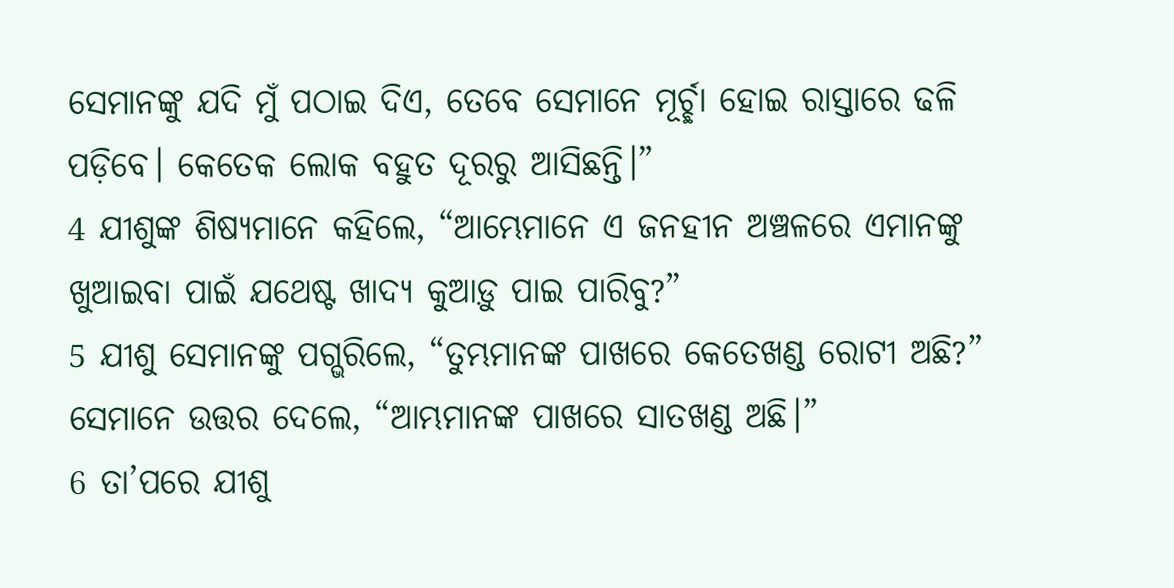ସେମାନଙ୍କୁ ଯଦି ମୁଁ ପଠାଇ ଦିଏ, ତେବେ ସେମାନେ ମୂର୍ଚ୍ଛା ହୋଇ ରାସ୍ତାରେ ଢଳି ପଡ଼ିବେ। କେତେକ ଲୋକ ବହୁତ ଦୂରରୁ ଆସିଛନ୍ତି।”
4 ଯୀଶୁଙ୍କ ଶିଷ୍ୟମାନେ କହିଲେ, “ଆମ୍ଭେମାନେ ଏ ଜନହୀନ ଅଞ୍ଚଳରେ ଏମାନଙ୍କୁ ଖୁଆଇବା ପାଇଁ ଯଥେଷ୍ଟ ଖାଦ୍ୟ କୁଆଡ଼ୁ ପାଇ ପାରିବୁ?”
5 ଯୀଶୁ ସେମାନଙ୍କୁ ପଗ୍ଭରିଲେ, “ତୁମ୍ଭମାନଙ୍କ ପାଖରେ କେତେଖଣ୍ଡ ରୋଟୀ ଅଛି?”
ସେମାନେ ଉତ୍ତର ଦେଲେ, “ଆମ୍ଭମାନଙ୍କ ପାଖରେ ସାତଖଣ୍ଡ ଅଛି।”
6 ତା’ପରେ ଯୀଶୁ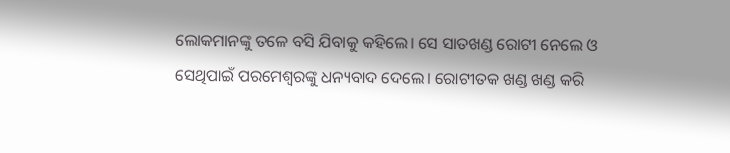ଲୋକମାନଙ୍କୁ ତଳେ ବସି ଯିବାକୁ କହିଲେ। ସେ ସାତଖଣ୍ଡ ରୋଟୀ ନେଲେ ଓ ସେଥିପାଇଁ ପରମେଶ୍ୱରଙ୍କୁ ଧନ୍ୟବାଦ ଦେଲେ। ରୋଟୀତକ ଖଣ୍ଡ ଖଣ୍ଡ କରି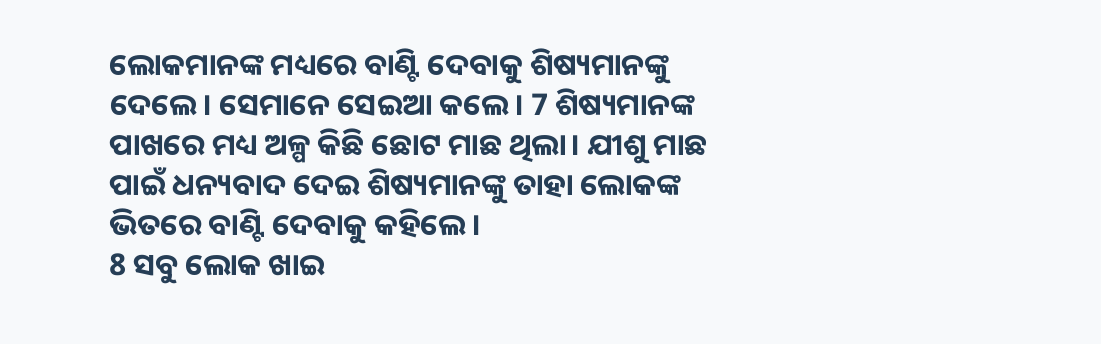ଲୋକମାନଙ୍କ ମଧ୍ୟରେ ବାଣ୍ଟି ଦେବାକୁ ଶିଷ୍ୟମାନଙ୍କୁ ଦେଲେ। ସେମାନେ ସେଇଆ କଲେ। 7 ଶିଷ୍ୟମାନଙ୍କ ପାଖରେ ମଧ୍ୟ ଅଳ୍ପ କିଛି ଛୋଟ ମାଛ ଥିଲା। ଯୀଶୁ ମାଛ ପାଇଁ ଧନ୍ୟବାଦ ଦେଇ ଶିଷ୍ୟମାନଙ୍କୁ ତାହା ଲୋକଙ୍କ ଭିତରେ ବାଣ୍ଟି ଦେବାକୁ କହିଲେ।
8 ସବୁ ଲୋକ ଖାଇ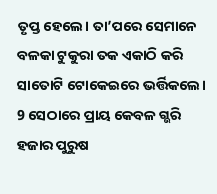ତୃପ୍ତ ହେଲେ। ତା’ପରେ ସେମାନେ ବଳକା ଟୁକୁରା ତକ ଏକାଠି କରି ସାତୋଟି ଟୋକେଇରେ ଭର୍ତ୍ତିକଲେ। 9 ସେଠାରେ ପ୍ରାୟ କେବଳ ଗ୍ଭରି ହଜାର ପୁରୁଷ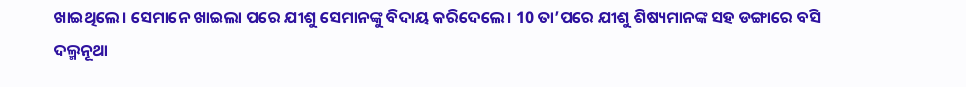ଖାଇଥିଲେ। ସେମାନେ ଖାଇଲା ପରେ ଯୀଶୁ ସେମାନଙ୍କୁ ବିଦାୟ କରିଦେଲେ। 10 ତା’ପରେ ଯୀଶୁ ଶିଷ୍ୟମାନଙ୍କ ସହ ଡଙ୍ଗାରେ ବସି ଦଲ୍ମନୂଥା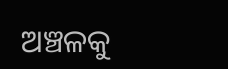ଅଞ୍ଚଳକୁ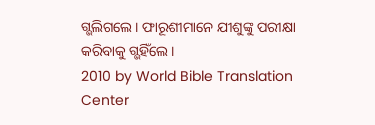ଗ୍ଭଲିଗଲେ। ଫାରୂଶୀମାନେ ଯୀଶୁଙ୍କୁ ପରୀକ୍ଷା କରିବାକୁ ଗ୍ଭହିଁଲେ।
2010 by World Bible Translation Center